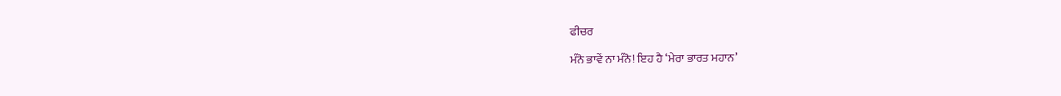ਫੀਚਰ

ਮੰਨੋ ਭਾਵੇਂ ਨਾ ਮੰਨੋ! ਇਹ ਹੈ ‘ਮੇਰਾ ਭਾਰਤ ਮਹਾਨ’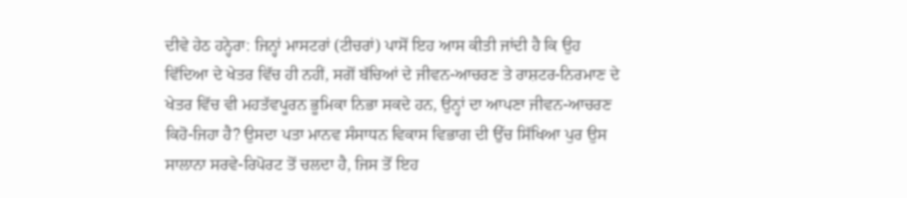ਦੀਵੇ ਹੇਠ ਹਨ੍ਹੇਰਾ: ਜਿਨ੍ਹਾਂ ਮਾਸਟਰਾਂ (ਟੀਚਰਾਂ) ਪਾਸੋਂ ਇਹ ਆਸ ਕੀਤੀ ਜਾਂਦੀ ਹੈ ਕਿ ਉਹ ਵਿੱਦਿਆ ਦੇ ਖੇਤਰ ਵਿੱਚ ਹੀ ਨਹੀਂ, ਸਗੋਂ ਬੱਚਿਆਂ ਦੇ ਜੀਵਨ-ਆਚਰਣ ਤੇ ਰਾਸ਼ਟਰ-ਨਿਰਮਾਣ ਦੇ ਖੇਤਰ ਵਿੱਚ ਵੀ ਮਹਤੱਵਪੂਰਨ ਭੂਮਿਕਾ ਨਿਭਾ ਸਕਦੇ ਹਨ, ਉਨ੍ਹਾਂ ਦਾ ਆਪਣਾ ਜੀਵਨ-ਆਚਰਣ ਕਿਹੋ-ਜਿਹਾ ਹੈ? ਉਸਦਾ ਪਤਾ ਮਾਨਵ ਸੰਸਾਧਨ ਵਿਕਾਸ ਵਿਭਾਗ ਦੀ ਉੱਚ ਸਿੱਖਿਆ ਪੁਰ ਉਸ ਸਾਲਾਨਾ ਸਰਵੇ-ਰਿਪੋਰਟ ਤੋਂ ਚਲਦਾ ਹੈ, ਜਿਸ ਤੋਂ ਇਹ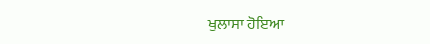ਖੁਲਾਸਾ ਹੋਇਆ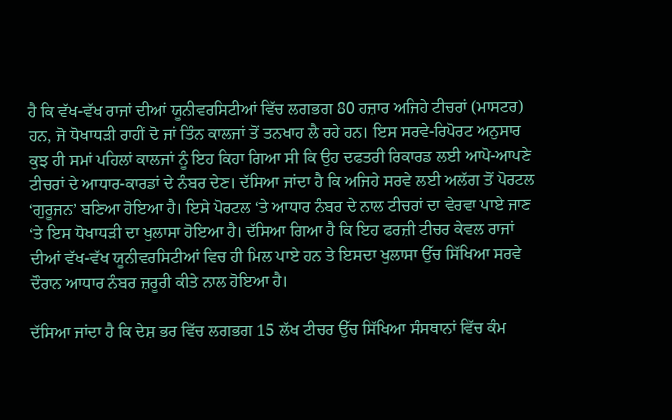ਹੈ ਕਿ ਵੱਖ-ਵੱਖ ਰਾਜਾਂ ਦੀਆਂ ਯੂਨੀਵਰਸਿਟੀਆਂ ਵਿੱਚ ਲਗਭਗ 80 ਹਜ਼ਾਰ ਅਜਿਹੇ ਟੀਚਰਾਂ (ਮਾਸਟਰ) ਹਨ, ਜੋ ਧੋਖਾਧੜੀ ਰਾਹੀਂ ਦੋ ਜਾਂ ਤਿੰਨ ਕਾਲਜਾਂ ਤੋਂ ਤਨਖਾਹ ਲੈ ਰਹੇ ਹਨ। ਇਸ ਸਰਵੇ-ਰਿਪੋਰਟ ਅਨੁਸਾਰ ਕੁਝ ਹੀ ਸਮਾਂ ਪਹਿਲਾਂ ਕਾਲਜਾਂ ਨੂੰ ਇਹ ਕਿਹਾ ਗਿਆ ਸੀ ਕਿ ਉਹ ਦਫਤਰੀ ਰਿਕਾਰਡ ਲਈ ਆਪੋ-ਆਪਣੇ ਟੀਚਰਾਂ ਦੇ ਆਧਾਰ-ਕਾਰਡਾਂ ਦੇ ਨੰਬਰ ਦੇਣ। ਦੱਸਿਆ ਜਾਂਦਾ ਹੈ ਕਿ ਅਜਿਹੇ ਸਰਵੇ ਲਈ ਅਲੱਗ ਤੋਂ ਪੋਰਟਲ ‘ਗੁਰੂਜਨ’ ਬਣਿਆ ਹੋਇਆ ਹੈ। ਇਸੇ ਪੋਰਟਲ ‘ਤੇ ਆਧਾਰ ਨੰਬਰ ਦੇ ਨਾਲ ਟੀਚਰਾਂ ਦਾ ਵੇਰਵਾ ਪਾਏ ਜਾਣ ‘ਤੇ ਇਸ ਧੋਖਾਧੜੀ ਦਾ ਖੁਲਾਸਾ ਹੋਇਆ ਹੈ। ਦੱਸਿਆ ਗਿਆ ਹੈ ਕਿ ਇਹ ਫਰਜ਼ੀ ਟੀਚਰ ਕੇਵਲ ਰਾਜਾਂ ਦੀਆਂ ਵੱਖ-ਵੱਖ ਯੂਨੀਵਰਸਿਟੀਆਂ ਵਿਚ ਹੀ ਮਿਲ ਪਾਏ ਹਨ ਤੇ ਇਸਦਾ ਖੁਲਾਸਾ ਉੱਚ ਸਿੱਖਿਆ ਸਰਵੇ ਦੌਰਾਨ ਆਧਾਰ ਨੰਬਰ ਜ਼ਰੂਰੀ ਕੀਤੇ ਨਾਲ ਹੋਇਆ ਹੈ।

ਦੱਸਿਆ ਜਾਂਦਾ ਹੈ ਕਿ ਦੇਸ਼ ਭਰ ਵਿੱਚ ਲਗਭਗ 15 ਲੱਖ ਟੀਚਰ ਉੱਚ ਸਿੱਖਿਆ ਸੰਸਥਾਨਾਂ ਵਿੱਚ ਕੰਮ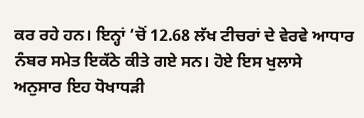ਕਰ ਰਹੇ ਹਨ। ਇਨ੍ਹਾਂ ‘ਚੋਂ 12.68 ਲੱਖ ਟੀਚਰਾਂ ਦੇ ਵੇਰਵੇ ਆਧਾਰ ਨੰਬਰ ਸਮੇਤ ਇਕੱਠੇ ਕੀਤੇ ਗਏ ਸਨ। ਹੋਏ ਇਸ ਖੁਲਾਸੇ ਅਨੁਸਾਰ ਇਹ ਧੋਖਾਧੜੀ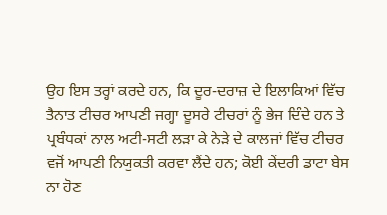ਉਹ ਇਸ ਤਰ੍ਹਾਂ ਕਰਦੇ ਹਨ, ਕਿ ਦੂਰ-ਦਰਾਜ਼ ਦੇ ਇਲਾਕਿਆਂ ਵਿੱਚ ਤੈਨਾਤ ਟੀਚਰ ਆਪਣੀ ਜਗ੍ਹਾ ਦੂਸਰੇ ਟੀਚਰਾਂ ਨੂੰ ਭੇਜ ਦਿੰਦੇ ਹਨ ਤੇ ਪ੍ਰਬੰਧਕਾਂ ਨਾਲ ਅਟੀ-ਸਟੀ ਲੜਾ ਕੇ ਨੇੜੇ ਦੇ ਕਾਲਜਾਂ ਵਿੱਚ ਟੀਚਰ ਵਜੋਂ ਆਪਣੀ ਨਿਯੁਕਤੀ ਕਰਵਾ ਲੈਂਦੇ ਹਨ; ਕੋਈ ਕੇਂਦਰੀ ਡਾਟਾ ਬੇਸ ਨਾ ਹੋਣ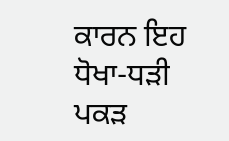ਕਾਰਨ ਇਹ ਧੋਖਾ-ਧੜੀ ਪਕੜ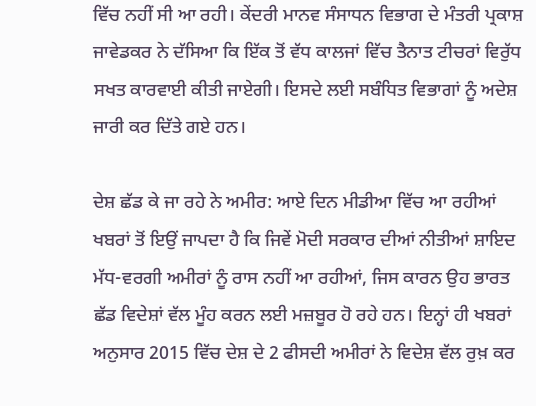ਵਿੱਚ ਨਹੀਂ ਸੀ ਆ ਰਹੀ। ਕੇਂਦਰੀ ਮਾਨਵ ਸੰਸਾਧਨ ਵਿਭਾਗ ਦੇ ਮੰਤਰੀ ਪ੍ਰਕਾਸ਼ ਜਾਵੇਡਕਰ ਨੇ ਦੱਸਿਆ ਕਿ ਇੱਕ ਤੋਂ ਵੱਧ ਕਾਲਜਾਂ ਵਿੱਚ ਤੈਨਾਤ ਟੀਚਰਾਂ ਵਿਰੁੱਧ ਸਖਤ ਕਾਰਵਾਈ ਕੀਤੀ ਜਾਏਗੀ। ਇਸਦੇ ਲਈ ਸਬੰਧਿਤ ਵਿਭਾਗਾਂ ਨੂੰ ਅਦੇਸ਼ ਜਾਰੀ ਕਰ ਦਿੱਤੇ ਗਏ ਹਨ।

ਦੇਸ਼ ਛੱਡ ਕੇ ਜਾ ਰਹੇ ਨੇ ਅਮੀਰ: ਆਏ ਦਿਨ ਮੀਡੀਆ ਵਿੱਚ ਆ ਰਹੀਆਂ ਖਬਰਾਂ ਤੋਂ ਇਉਂ ਜਾਪਦਾ ਹੈ ਕਿ ਜਿਵੇਂ ਮੋਦੀ ਸਰਕਾਰ ਦੀਆਂ ਨੀਤੀਆਂ ਸ਼ਾਇਦ ਮੱਧ-ਵਰਗੀ ਅਮੀਰਾਂ ਨੂੰ ਰਾਸ ਨਹੀਂ ਆ ਰਹੀਆਂ, ਜਿਸ ਕਾਰਨ ਉਹ ਭਾਰਤ ਛੱਡ ਵਿਦੇਸ਼ਾਂ ਵੱਲ ਮੂੰਹ ਕਰਨ ਲਈ ਮਜ਼ਬੂਰ ਹੋ ਰਹੇ ਹਨ। ਇਨ੍ਹਾਂ ਹੀ ਖਬਰਾਂ ਅਨੁਸਾਰ 2015 ਵਿੱਚ ਦੇਸ਼ ਦੇ 2 ਫੀਸਦੀ ਅਮੀਰਾਂ ਨੇ ਵਿਦੇਸ਼ ਵੱਲ ਰੁਖ਼ ਕਰ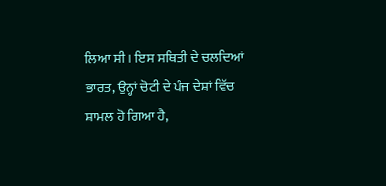ਲਿਆ ਸੀ। ਇਸ ਸਥਿਤੀ ਦੇ ਚਲਦਿਆਂ ਭਾਰਤ, ਉਨ੍ਹਾਂ ਚੋਟੀ ਦੇ ਪੰਜ ਦੇਸ਼ਾਂ ਵਿੱਚ ਸ਼ਾਮਲ ਹੋ ਗਿਆ ਹੈ,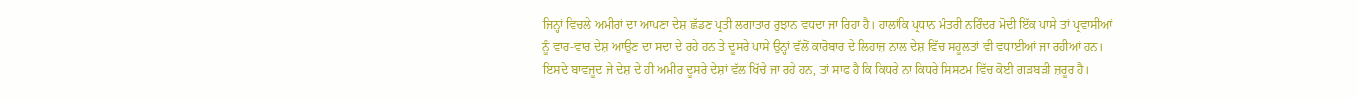ਜਿਨ੍ਹਾਂ ਵਿਚਲੇ ਅਮੀਰਾਂ ਦਾ ਆਪਣਾ ਦੇਸ਼ ਛੱਡਣ ਪ੍ਰਤੀ ਲਗਾਤਾਰ ਰੁਝਾਨ ਵਧਦਾ ਜਾ ਰਿਹਾ ਹੈ। ਹਾਲਾਂਕਿ ਪ੍ਰਧਾਨ ਮੰਤਰੀ ਨਰਿੰਦਰ ਮੋਦੀ ਇੱਕ ਪਾਸੇ ਤਾਂ ਪ੍ਰਵਾਸੀਆਂ ਨੂੰ ਵਾਰ-ਵਾਰ ਦੇਸ਼ ਆਉਣ ਦਾ ਸਦਾ ਦੇ ਰਹੇ ਹਨ ਤੇ ਦੂਸਰੇ ਪਾਸੇ ਉਨ੍ਹਾਂ ਵੱਲੋਂ ਕਾਰੋਬਾਰ ਦੇ ਲਿਹਾਜ਼ ਨਾਲ ਦੇਸ਼ ਵਿੱਚ ਸਹੂਲਤਾਂ ਵੀ ਵਧਾਈਆਂ ਜਾ ਰਹੀਆਂ ਹਨ। ਇਸਦੇ ਬਾਵਜੂਦ ਜੇ ਦੇਸ਼ ਦੇ ਹੀ ਅਮੀਰ ਦੂਸਰੇ ਦੇਸ਼ਾਂ ਵੱਲ ਖਿੱਚੇ ਜਾ ਰਹੇ ਹਨ, ਤਾਂ ਸਾਫ ਹੈ ਕਿ ਕਿਧਰੇ ਨਾ ਕਿਧਰੇ ਸਿਸਟਮ ਵਿੱਚ ਕੋਈ ਗੜਬੜੀ ਜ਼ਰੂਰ ਹੈ।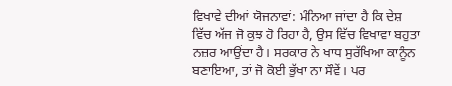ਵਿਖਾਵੇ ਦੀਆਂ ਯੋਜਨਾਵਾਂ: ਮੰਨਿਆ ਜਾਂਦਾ ਹੈ ਕਿ ਦੇਸ਼ ਵਿੱਚ ਅੱਜ ਜੋ ਕੁਝ ਹੋ ਰਿਹਾ ਹੈ, ਉਸ ਵਿੱਚ ਵਿਖਾਵਾ ਬਹੁਤਾ ਨਜ਼ਰ ਆਉਂਦਾ ਹੈ। ਸਰਕਾਰ ਨੇ ਖਾਧ ਸੁਰੱਖਿਆ ਕਾਨੂੰਨ ਬਣਾਇਆ, ਤਾਂ ਜੋ ਕੋਈ ਭੁੱਖਾ ਨਾ ਸੌਵੇਂ। ਪਰ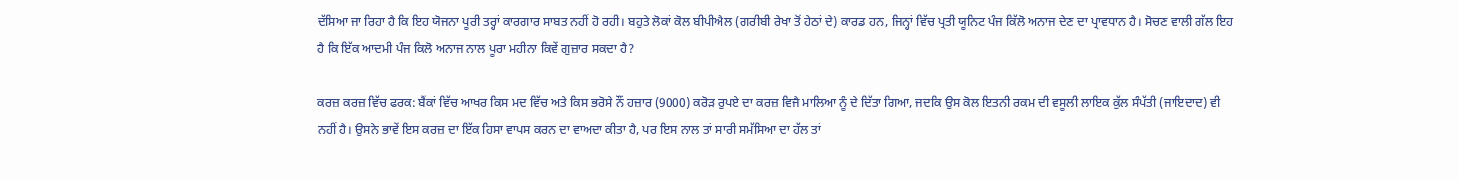ਦੱਸਿਆ ਜਾ ਰਿਹਾ ਹੈ ਕਿ ਇਹ ਯੋਜਨਾ ਪੂਰੀ ਤਰ੍ਹਾਂ ਕਾਰਗਾਰ ਸਾਬਤ ਨਹੀਂ ਹੋ ਰਹੀ। ਬਹੁਤੇ ਲੋਕਾਂ ਕੋਲ ਬੀਪੀਐਲ (ਗਰੀਬੀ ਰੇਖਾ ਤੋਂ ਹੇਠਾਂ ਦੇ) ਕਾਰਡ ਹਨ, ਜਿਨ੍ਹਾਂ ਵਿੱਚ ਪ੍ਰਤੀ ਯੂਨਿਟ ਪੰਜ ਕਿੱਲੋ ਅਨਾਜ ਦੇਣ ਦਾ ਪ੍ਰਾਵਧਾਨ ਹੈ। ਸੋਚਣ ਵਾਲੀ ਗੱਲ ਇਹ ਹੈ ਕਿ ਇੱਕ ਆਦਮੀ ਪੰਜ ਕਿਲੋ ਅਨਾਜ ਨਾਲ ਪੂਰਾ ਮਹੀਨਾ ਕਿਵੇਂ ਗੁਜ਼ਾਰ ਸਕਦਾ ਹੈ?

ਕਰਜ਼ ਕਰਜ਼ ਵਿੱਚ ਫਰਕ: ਬੈਂਕਾਂ ਵਿੱਚ ਆਖਰ ਕਿਸ ਮਦ ਵਿੱਚ ਅਤੇ ਕਿਸ ਭਰੋਸੇ ਨੌਂ ਹਜ਼ਾਰ (9000) ਕਰੋੜ ਰੁਪਏ ਦਾ ਕਰਜ਼ ਵਿਜੈ ਮਾਲਿਆ ਨੂੰ ਦੇ ਦਿੱਤਾ ਗਿਆ, ਜਦਕਿ ਉਸ ਕੋਲ ਇਤਨੀ ਰਕਮ ਦੀ ਵਸੂਲੀ ਲਾਇਕ ਕੁੱਲ ਸੰਪੱਤੀ (ਜਾਇਦਾਦ) ਵੀ ਨਹੀਂ ਹੈ। ਉਸਨੇ ਭਾਵੇਂ ਇਸ ਕਰਜ਼ ਦਾ ਇੱਕ ਹਿਸਾ ਵਾਪਸ ਕਰਨ ਦਾ ਵਾਅਦਾ ਕੀਤਾ ਹੈ, ਪਰ ਇਸ ਨਾਲ ਤਾਂ ਸਾਰੀ ਸਮੱਸਿਆ ਦਾ ਹੱਲ ਤਾਂ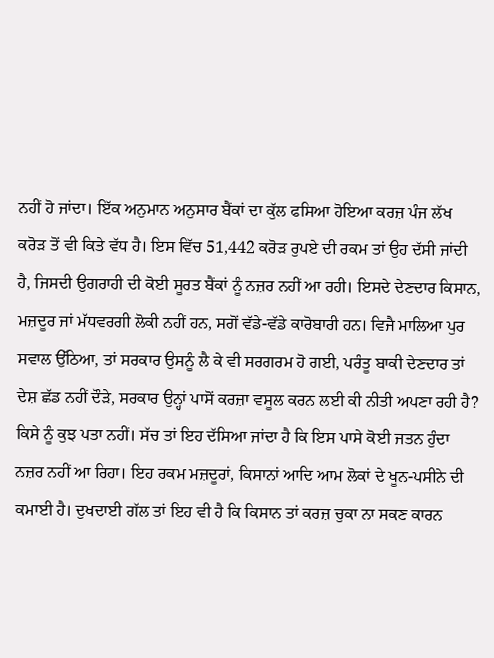ਨਹੀਂ ਹੋ ਜਾਂਦਾ। ਇੱਕ ਅਨੁਮਾਨ ਅਨੁਸਾਰ ਬੈਂਕਾਂ ਦਾ ਕੁੱਲ ਫਸਿਆ ਹੋਇਆ ਕਰਜ਼ ਪੰਜ ਲੱਖ ਕਰੋੜ ਤੋਂ ਵੀ ਕਿਤੇ ਵੱਧ ਹੈ। ਇਸ ਵਿੱਚ 51,442 ਕਰੋੜ ਰੁਪਏ ਦੀ ਰਕਮ ਤਾਂ ਉਹ ਦੱਸੀ ਜਾਂਦੀ ਹੈ, ਜਿਸਦੀ ਉਗਰਾਹੀ ਦੀ ਕੋਈ ਸੂਰਤ ਬੈਂਕਾਂ ਨੂੰ ਨਜ਼ਰ ਨਹੀਂ ਆ ਰਹੀ। ਇਸਦੇ ਦੇਣਦਾਰ ਕਿਸਾਨ, ਮਜ਼ਦੂਰ ਜਾਂ ਮੱਧਵਰਗੀ ਲੋਕੀ ਨਹੀਂ ਹਨ, ਸਗੋਂ ਵੱਡੇ-ਵੱਡੇ ਕਾਰੋਬਾਰੀ ਹਨ। ਵਿਜੈ ਮਾਲਿਆ ਪੁਰ ਸਵਾਲ ਉੱਠਿਆ, ਤਾਂ ਸਰਕਾਰ ਉਸਨੂੰ ਲੈ ਕੇ ਵੀ ਸਰਗਰਮ ਹੋ ਗਈ, ਪਰੰਤੂ ਬਾਕੀ ਦੇਣਦਾਰ ਤਾਂ ਦੇਸ਼ ਛੱਡ ਨਹੀਂ ਦੌੜੇ, ਸਰਕਾਰ ਉਨ੍ਹਾਂ ਪਾਸੋਂ ਕਰਜ਼ਾ ਵਸੂਲ ਕਰਨ ਲਈ ਕੀ ਨੀਤੀ ਅਪਣਾ ਰਹੀ ਹੈ? ਕਿਸੇ ਨੂੰ ਕੁਝ ਪਤਾ ਨਹੀਂ। ਸੱਚ ਤਾਂ ਇਹ ਦੱਸਿਆ ਜਾਂਦਾ ਹੈ ਕਿ ਇਸ ਪਾਸੇ ਕੋਈ ਜਤਨ ਹੁੰਦਾ ਨਜ਼ਰ ਨਹੀਂ ਆ ਰਿਹਾ। ਇਹ ਰਕਮ ਮਜ਼ਦੂਰਾਂ, ਕਿਸਾਨਾਂ ਆਦਿ ਆਮ ਲੋਕਾਂ ਦੇ ਖੂਨ-ਪਸੀਨੇ ਦੀ ਕਮਾਈ ਹੈ। ਦੁਖਦਾਈ ਗੱਲ ਤਾਂ ਇਹ ਵੀ ਹੈ ਕਿ ਕਿਸਾਨ ਤਾਂ ਕਰਜ਼ ਚੁਕਾ ਨਾ ਸਕਣ ਕਾਰਨ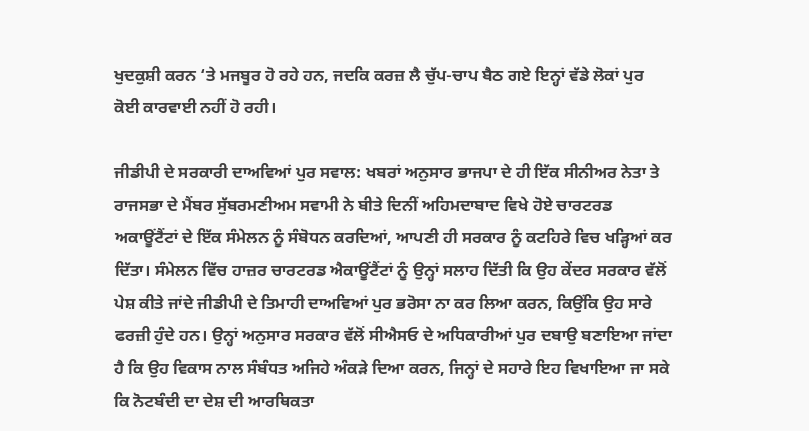ਖੁਦਕੁਸ਼ੀ ਕਰਨ ‘ਤੇ ਮਜਬੂਰ ਹੋ ਰਹੇ ਹਨ, ਜਦਕਿ ਕਰਜ਼ ਲੈ ਚੁੱਪ-ਚਾਪ ਬੈਠ ਗਏ ਇਨ੍ਹਾਂ ਵੱਡੇ ਲੋਕਾਂ ਪੁਰ ਕੋਈ ਕਾਰਵਾਈ ਨਹੀਂ ਹੋ ਰਹੀ।

ਜੀਡੀਪੀ ਦੇ ਸਰਕਾਰੀ ਦਾਅਵਿਆਂ ਪੁਰ ਸਵਾਲ: ਖਬਰਾਂ ਅਨੁਸਾਰ ਭਾਜਪਾ ਦੇ ਹੀ ਇੱਕ ਸੀਨੀਅਰ ਨੇਤਾ ਤੇ ਰਾਜਸਭਾ ਦੇ ਮੈਂਬਰ ਸੁੱਬਰਮਣੀਅਮ ਸਵਾਮੀ ਨੇ ਬੀਤੇ ਦਿਨੀਂ ਅਹਿਮਦਾਬਾਦ ਵਿਖੇ ਹੋਏ ਚਾਰਟਰਡ ਅਕਾਊਂਟੈਂਟਾਂ ਦੇ ਇੱਕ ਸੰਮੇਲਨ ਨੂੰ ਸੰਬੋਧਨ ਕਰਦਿਆਂ, ਆਪਣੀ ਹੀ ਸਰਕਾਰ ਨੂੰ ਕਟਹਿਰੇ ਵਿਚ ਖੜ੍ਹਿਆਂ ਕਰ ਦਿੱਤਾ। ਸੰਮੇਲਨ ਵਿੱਚ ਹਾਜ਼ਰ ਚਾਰਟਰਡ ਐਕਾਊਂਟੈਂਟਾਂ ਨੂੰ ਉਨ੍ਹਾਂ ਸਲਾਹ ਦਿੱਤੀ ਕਿ ਉਹ ਕੇਂਦਰ ਸਰਕਾਰ ਵੱਲੋਂ ਪੇਸ਼ ਕੀਤੇ ਜਾਂਦੇ ਜੀਡੀਪੀ ਦੇ ਤਿਮਾਹੀ ਦਾਅਵਿਆਂ ਪੁਰ ਭਰੋਸਾ ਨਾ ਕਰ ਲਿਆ ਕਰਨ, ਕਿਉਂਕਿ ਉਹ ਸਾਰੇ ਫਰਜ਼ੀ ਹੁੰਦੇ ਹਨ। ਉਨ੍ਹਾਂ ਅਨੁਸਾਰ ਸਰਕਾਰ ਵੱਲੋਂ ਸੀਐਸਓ ਦੇ ਅਧਿਕਾਰੀਆਂ ਪੁਰ ਦਬਾਉ ਬਣਾਇਆ ਜਾਂਦਾ ਹੈ ਕਿ ਉਹ ਵਿਕਾਸ ਨਾਲ ਸੰਬੰਧਤ ਅਜਿਹੇ ਅੰਕੜੇ ਦਿਆ ਕਰਨ, ਜਿਨ੍ਹਾਂ ਦੇ ਸਹਾਰੇ ਇਹ ਵਿਖਾਇਆ ਜਾ ਸਕੇ ਕਿ ਨੋਟਬੰਦੀ ਦਾ ਦੇਸ਼ ਦੀ ਆਰਥਿਕਤਾ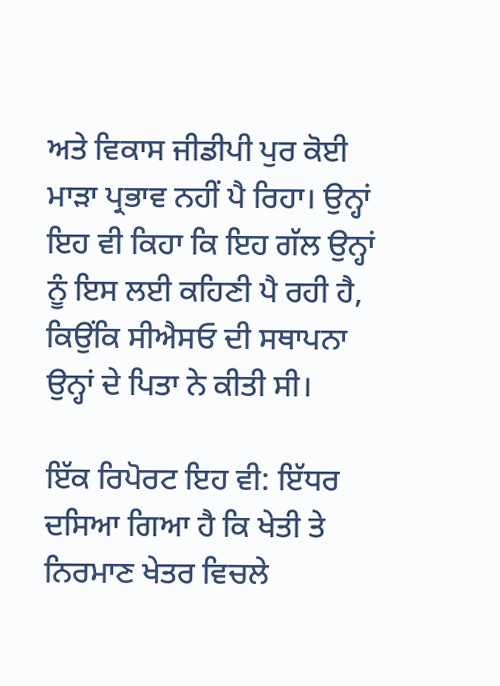ਅਤੇ ਵਿਕਾਸ ਜੀਡੀਪੀ ਪੁਰ ਕੋਈ ਮਾੜਾ ਪ੍ਰਭਾਵ ਨਹੀਂ ਪੈ ਰਿਹਾ। ਉਨ੍ਹਾਂ ਇਹ ਵੀ ਕਿਹਾ ਕਿ ਇਹ ਗੱਲ ਉਨ੍ਹਾਂ ਨੂੰ ਇਸ ਲਈ ਕਹਿਣੀ ਪੈ ਰਹੀ ਹੈ, ਕਿਉਂਕਿ ਸੀਐਸਓ ਦੀ ਸਥਾਪਨਾ ਉਨ੍ਹਾਂ ਦੇ ਪਿਤਾ ਨੇ ਕੀਤੀ ਸੀ।

ਇੱਕ ਰਿਪੋਰਟ ਇਹ ਵੀ: ਇੱਧਰ ਦਸਿਆ ਗਿਆ ਹੈ ਕਿ ਖੇਤੀ ਤੇ ਨਿਰਮਾਣ ਖੇਤਰ ਵਿਚਲੇ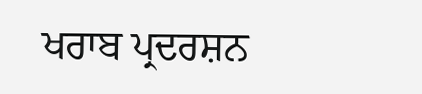ਖਰਾਬ ਪ੍ਰਦਰਸ਼ਨ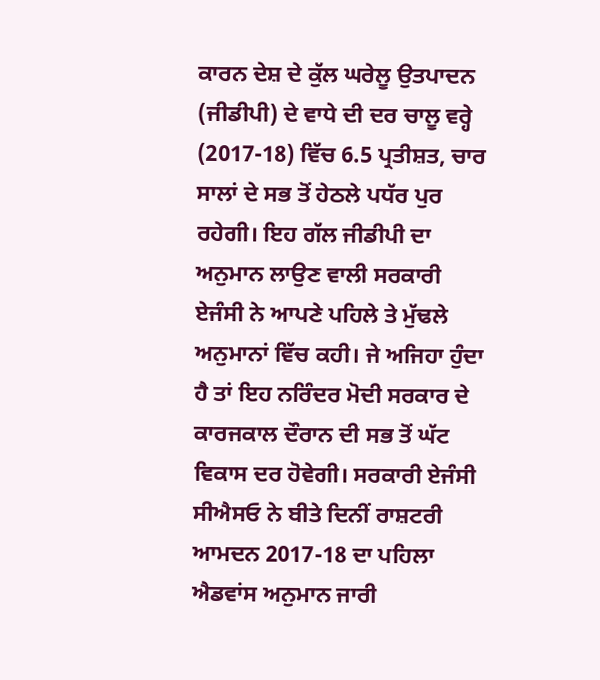ਕਾਰਨ ਦੇਸ਼ ਦੇ ਕੁੱਲ ਘਰੇਲੂ ਉਤਪਾਦਨ (ਜੀਡੀਪੀ) ਦੇ ਵਾਧੇ ਦੀ ਦਰ ਚਾਲੂ ਵਰ੍ਹੇ (2017-18) ਵਿੱਚ 6.5 ਪ੍ਰਤੀਸ਼ਤ, ਚਾਰ ਸਾਲਾਂ ਦੇ ਸਭ ਤੋਂ ਹੇਠਲੇ ਪਧੱਰ ਪੁਰ ਰਹੇਗੀ। ਇਹ ਗੱਲ ਜੀਡੀਪੀ ਦਾ ਅਨੁਮਾਨ ਲਾਉਣ ਵਾਲੀ ਸਰਕਾਰੀ ਏਜੰਸੀ ਨੇ ਆਪਣੇ ਪਹਿਲੇ ਤੇ ਮੁੱਢਲੇ ਅਨੁਮਾਨਾਂ ਵਿੱਚ ਕਹੀ। ਜੇ ਅਜਿਹਾ ਹੁੰਦਾ ਹੈ ਤਾਂ ਇਹ ਨਰਿੰਦਰ ਮੋਦੀ ਸਰਕਾਰ ਦੇ ਕਾਰਜਕਾਲ ਦੌਰਾਨ ਦੀ ਸਭ ਤੋਂ ਘੱਟ ਵਿਕਾਸ ਦਰ ਹੋਵੇਗੀ। ਸਰਕਾਰੀ ਏਜੰਸੀ ਸੀਐਸਓ ਨੇ ਬੀਤੇ ਦਿਨੀਂ ਰਾਸ਼ਟਰੀ ਆਮਦਨ 2017-18 ਦਾ ਪਹਿਲਾ ਐਡਵਾਂਸ ਅਨੁਮਾਨ ਜਾਰੀ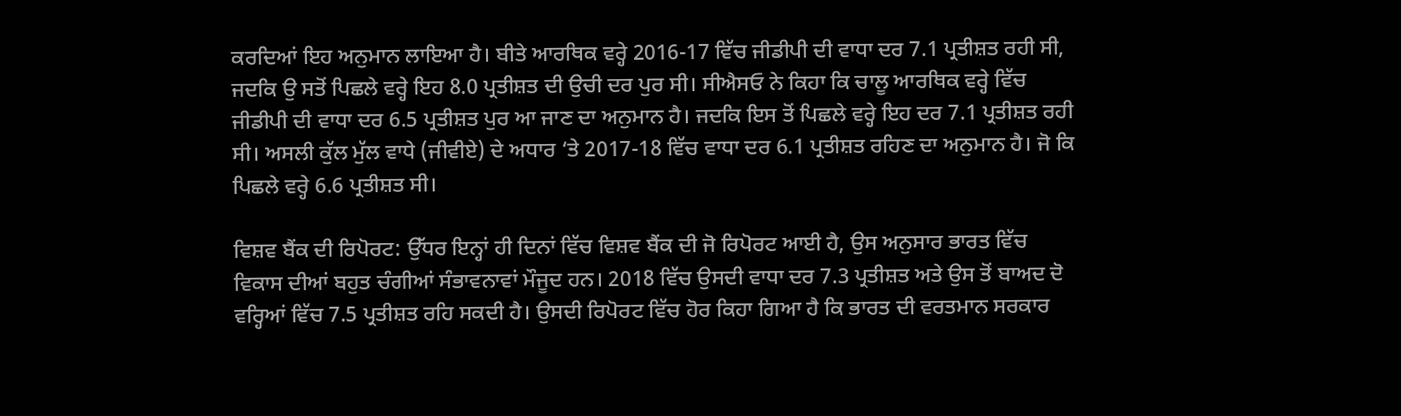ਕਰਦਿਆਂ ਇਹ ਅਨੁਮਾਨ ਲਾਇਆ ਹੈ। ਬੀਤੇ ਆਰਥਿਕ ਵਰ੍ਹੇ 2016-17 ਵਿੱਚ ਜੀਡੀਪੀ ਦੀ ਵਾਧਾ ਦਰ 7.1 ਪ੍ਰਤੀਸ਼ਤ ਰਹੀ ਸੀ, ਜਦਕਿ ਉ ਸਤੋਂ ਪਿਛਲੇ ਵਰ੍ਹੇ ਇਹ 8.0 ਪ੍ਰਤੀਸ਼ਤ ਦੀ ਉਚੀ ਦਰ ਪੁਰ ਸੀ। ਸੀਐਸਓ ਨੇ ਕਿਹਾ ਕਿ ਚਾਲੂ ਆਰਥਿਕ ਵਰ੍ਹੇ ਵਿੱਚ ਜੀਡੀਪੀ ਦੀ ਵਾਧਾ ਦਰ 6.5 ਪ੍ਰਤੀਸ਼ਤ ਪੁਰ ਆ ਜਾਣ ਦਾ ਅਨੁਮਾਨ ਹੈ। ਜਦਕਿ ਇਸ ਤੋਂ ਪਿਛਲੇ ਵਰ੍ਹੇ ਇਹ ਦਰ 7.1 ਪ੍ਰਤੀਸ਼ਤ ਰਹੀ ਸੀ। ਅਸਲੀ ਕੁੱਲ ਮੁੱਲ ਵਾਧੇ (ਜੀਵੀਏ) ਦੇ ਅਧਾਰ ‘ਤੇ 2017-18 ਵਿੱਚ ਵਾਧਾ ਦਰ 6.1 ਪ੍ਰਤੀਸ਼ਤ ਰਹਿਣ ਦਾ ਅਨੁਮਾਨ ਹੈ। ਜੋ ਕਿ ਪਿਛਲੇ ਵਰ੍ਹੇ 6.6 ਪ੍ਰਤੀਸ਼ਤ ਸੀ।

ਵਿਸ਼ਵ ਬੈਂਕ ਦੀ ਰਿਪੋਰਟ: ਉੱਧਰ ਇਨ੍ਹਾਂ ਹੀ ਦਿਨਾਂ ਵਿੱਚ ਵਿਸ਼ਵ ਬੈਂਕ ਦੀ ਜੋ ਰਿਪੋਰਟ ਆਈ ਹੈ, ਉਸ ਅਨੁਸਾਰ ਭਾਰਤ ਵਿੱਚ ਵਿਕਾਸ ਦੀਆਂ ਬਹੁਤ ਚੰਗੀਆਂ ਸੰਭਾਵਨਾਵਾਂ ਮੌਜੂਦ ਹਨ। 2018 ਵਿੱਚ ਉਸਦੀ ਵਾਧਾ ਦਰ 7.3 ਪ੍ਰਤੀਸ਼ਤ ਅਤੇ ਉਸ ਤੋਂ ਬਾਅਦ ਦੋ ਵਰ੍ਹਿਆਂ ਵਿੱਚ 7.5 ਪ੍ਰਤੀਸ਼ਤ ਰਹਿ ਸਕਦੀ ਹੈ। ਉਸਦੀ ਰਿਪੋਰਟ ਵਿੱਚ ਹੋਰ ਕਿਹਾ ਗਿਆ ਹੈ ਕਿ ਭਾਰਤ ਦੀ ਵਰਤਮਾਨ ਸਰਕਾਰ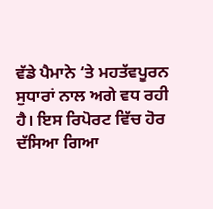ਵੱਡੇ ਪੈਮਾਨੇ ‘ਤੇ ਮਹਤੱਵਪੂਰਨ ਸੁਧਾਰਾਂ ਨਾਲ ਅਗੇ ਵਧ ਰਹੀ ਹੈ। ਇਸ ਰਿਪੋਰਟ ਵਿੱਚ ਹੋਰ ਦੱਸਿਆ ਗਿਆ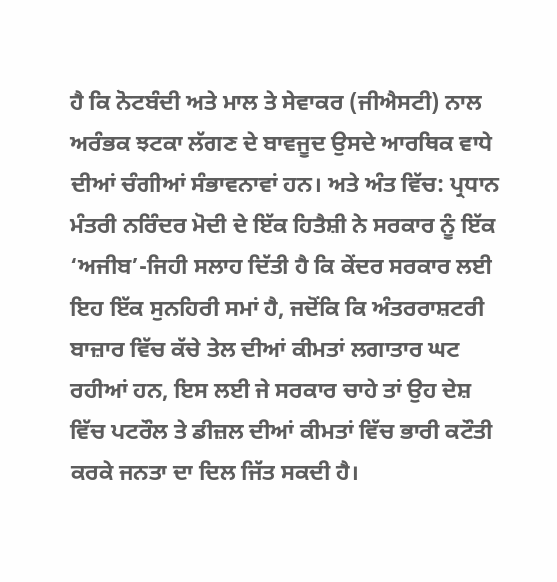ਹੈ ਕਿ ਨੋਟਬੰਦੀ ਅਤੇ ਮਾਲ ਤੇ ਸੇਵਾਕਰ (ਜੀਐਸਟੀ) ਨਾਲ ਅਰੰਭਕ ਝਟਕਾ ਲੱਗਣ ਦੇ ਬਾਵਜੂਦ ਉਸਦੇ ਆਰਥਿਕ ਵਾਧੇ ਦੀਆਂ ਚੰਗੀਆਂ ਸੰਭਾਵਨਾਵਾਂ ਹਨ। ਅਤੇ ਅੰਤ ਵਿੱਚ: ਪ੍ਰਧਾਨ ਮੰਤਰੀ ਨਰਿੰਦਰ ਮੋਦੀ ਦੇ ਇੱਕ ਹਿਤੈਸ਼ੀ ਨੇ ਸਰਕਾਰ ਨੂੰ ਇੱਕ ‘ਅਜੀਬ’-ਜਿਹੀ ਸਲਾਹ ਦਿੱਤੀ ਹੈ ਕਿ ਕੇਂਦਰ ਸਰਕਾਰ ਲਈ ਇਹ ਇੱਕ ਸੁਨਹਿਰੀ ਸਮਾਂ ਹੈ, ਜਦੋਂਕਿ ਕਿ ਅੰਤਰਰਾਸ਼ਟਰੀ ਬਾਜ਼ਾਰ ਵਿੱਚ ਕੱਚੇ ਤੇਲ ਦੀਆਂ ਕੀਮਤਾਂ ਲਗਾਤਾਰ ਘਟ ਰਹੀਆਂ ਹਨ, ਇਸ ਲਈ ਜੇ ਸਰਕਾਰ ਚਾਹੇ ਤਾਂ ਉਹ ਦੇਸ਼ ਵਿੱਚ ਪਟਰੌਲ ਤੇ ਡੀਜ਼ਲ ਦੀਆਂ ਕੀਮਤਾਂ ਵਿੱਚ ਭਾਰੀ ਕਟੌਤੀ ਕਰਕੇ ਜਨਤਾ ਦਾ ਦਿਲ ਜਿੱਤ ਸਕਦੀ ਹੈ।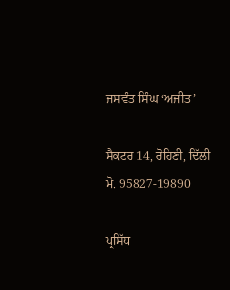ਜਸਵੰਤ ਸਿੰਘ ‘ਅਜੀਤ’

ਸੈਕਟਰ 14, ਰੋਹਿਣੀ, ਦਿੱਲੀ
ਮੋ. 95827-19890

ਪ੍ਰਸਿੱਧ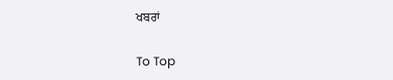ਖਬਰਾਂ

To Top